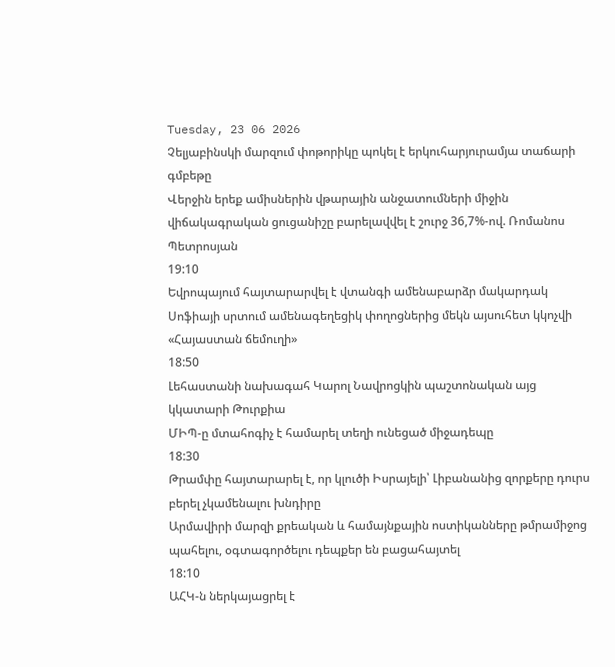Tuesday, 23 06 2026
Չելյաբինսկի մարզում փոթորիկը պոկել է երկուհարյուրամյա տաճարի գմբեթը
Վերջին երեք ամիսներին վթարային անջատումների միջին վիճակագրական ցուցանիշը բարելավվել է շուրջ 36,7%-ով. Ռոմանոս Պետրոսյան
19:10
Եվրոպայում հայտարարվել է վտանգի ամենաբարձր մակարդակ
Սոֆիայի սրտում ամենագեղեցիկ փողոցներից մեկն այսուհետ կկոչվի «Հայաստան ճեմուղի»
18:50
Լեհաստանի նախագահ Կարոլ Նավրոցկին պաշտոնական այց կկատարի Թուրքիա
ՄԻՊ-ը մտահոգիչ է համարել տեղի ունեցած միջադեպը
18:30
Թրամփը հայտարարել է, որ կլուծի Իսրայելի՝ Լիբանանից զորքերը դուրս բերել չկամենալու խնդիրը
Արմավիրի մարզի քրեական և համայնքային ոստիկանները թմրամիջոց պահելու, օգտագործելու դեպքեր են բացահայտել
18:10
ԱՀԿ-ն ներկայացրել է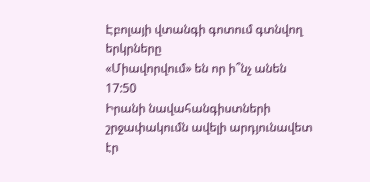Էբոլայի վտանգի գոտում գտնվող երկրները
«Միավորվում» են որ ի՞նչ անեն
17:50
Իրանի նավահանգիստների շրջափակումն ավելի արդյունավետ էր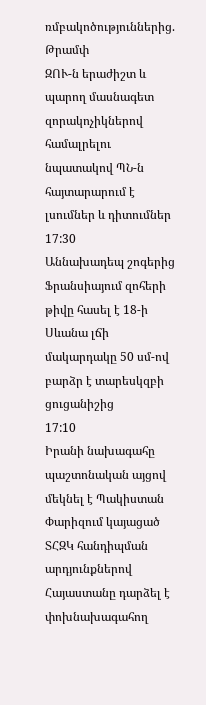ռմբակոծություններից. Թրամփ
ԶՈՒ-ն երաժիշտ և պարող մասնագետ զորակոչիկներով համալրելու նպատակով ՊՆ-ն հայտարարում է լսումներ և դիտումներ
17:30
Աննախադեպ շոգերից Ֆրանսիայում զոհերի թիվը հասել է 18-ի
Սևանա լճի մակարդակը 50 սմ-ով բարձր է տարեսկզբի ցուցանիշից
17:10
Իրանի նախագահը պաշտոնական այցով մեկնել է Պակիստան
Փարիզում կայացած ՏՀԶԿ հանդիպման արդյունքներով Հայաստանը դարձել է փոխնախագահող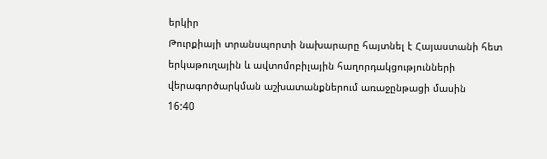երկիր
Թուրքիայի տրանսպորտի նախարարը հայտնել է Հայաստանի հետ երկաթուղային և ավտոմոբիլային հաղորդակցությունների վերագործարկման աշխատանքներում առաջընթացի մասին
16:40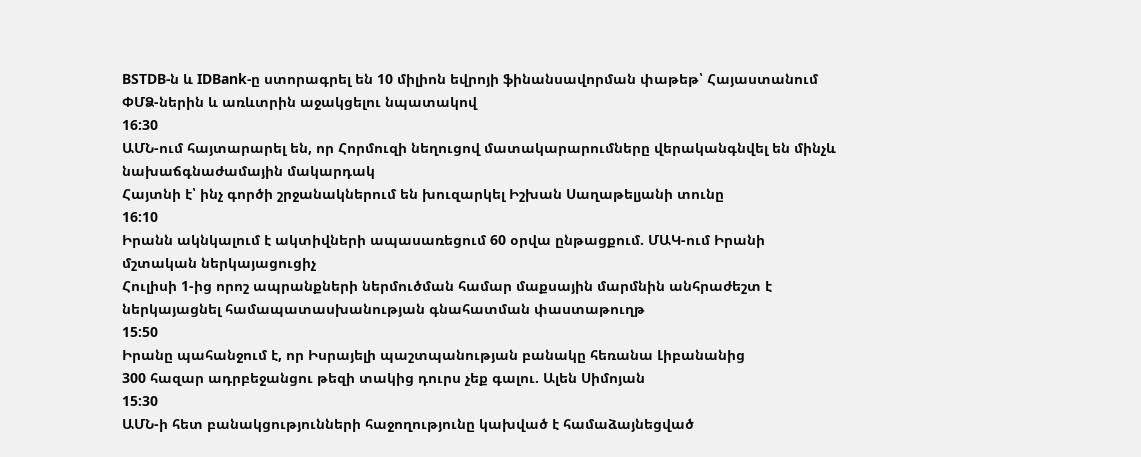BSTDB-ն և IDBank-ը ստորագրել են 10 միլիոն եվրոյի ֆինանսավորման փաթեթ՝ Հայաստանում ՓՄՁ-ներին և առևտրին աջակցելու նպատակով
16:30
ԱՄՆ-ում հայտարարել են, որ Հորմուզի նեղուցով մատակարարումները վերականգնվել են մինչև նախաճգնաժամային մակարդակ
Հայտնի է՝ ինչ գործի շրջանակներում են խուզարկել Իշխան Սաղաթելյանի տունը
16:10
Իրանն ակնկալում է ակտիվների ապասառեցում 60 օրվա ընթացքում. ՄԱԿ-ում Իրանի մշտական ներկայացուցիչ
Հուլիսի 1-ից որոշ ապրանքների ներմուծման համար մաքսային մարմնին անհրաժեշտ է ներկայացնել համապատասխանության գնահատման փաստաթուղթ
15:50
Իրանը պահանջում է, որ Իսրայելի պաշտպանության բանակը հեռանա Լիբանանից
300 հազար ադրբեջանցու թեզի տակից դուրս չեք գալու. Ալեն Սիմոյան
15:30
ԱՄՆ-ի հետ բանակցությունների հաջողությունը կախված է համաձայնեցված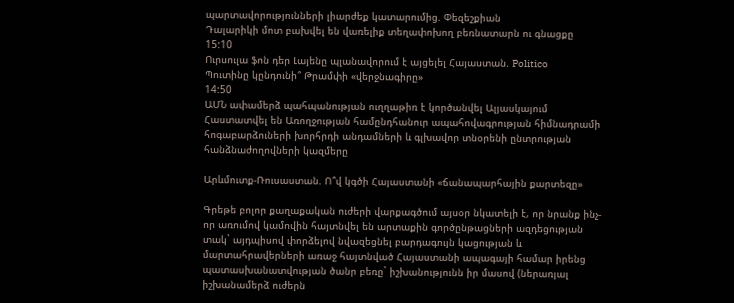պարտավորությունների լիարժեք կատարումից. Փեզեշքիան
Դալարիկի մոտ բախվել են վառելիք տեղափոխող բեռնատարն ու գնացքը
15:10
Ուրսուլա ֆոն դեր Լայենը պլանավորում է այցելել Հայաստան. Politico
Պուտինը կընդունի՞ Թրամփի «վերջնագիրը»
14:50
ԱՄՆ ափամերձ պահպանության ուղղաթիռ է կործանվել Ալյասկայում
Հաստատվել են Առողջության համընդհանուր ապահովագրության հիմնադրամի հոգաբարձուների խորհրդի անդամների և գլխավոր տնօրենի ընտրության հանձնաժողովների կազմերը

Արևմուտք-Ռուսաստան. Ո՞վ կգծի Հայաստանի «ճանապարհային քարտեզը»

Գրեթե բոլոր քաղաքական ուժերի վարքագծում այսօր նկատելի է, որ նրանք ինչ-որ առումով կամովին հայտնվել են արտաքին գործընթացների ազդեցության տակ` այդպիսով փորձելով նվազեցնել բարդագույն կացության և մարտահրավերների առաջ հայտնված Հայաստանի ապագայի համար իրենց պատասխանատվության ծանր բեռը` իշխանությունն իր մասով (ներառյալ իշխանամերձ ուժերն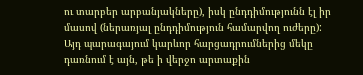ու տարբեր արբանյակները), իսկ ընդդիմությունն էլ իր մասով (ներառյալ ընդդիմություն համարվող ուժերը): Այդ պարագայում կարևոր հարցադրումներից մեկը դառնում է այն, թե ի վերջո արտաքին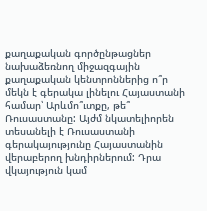քաղաքական գործընթացներ նախաձեռնող միջազգային քաղաքական կենտրոններից ո՞ր մեկն է գերակա լինելու Հայաստանի համար՝ Արևմո՞ւտքը, թե՞ Ռուսաստանը: Այժմ նկատելիորեն տեսանելի է Ռուսաստանի գերակայությունը Հայաստանին վերաբերող խնդիրներում: Դրա վկայություն կամ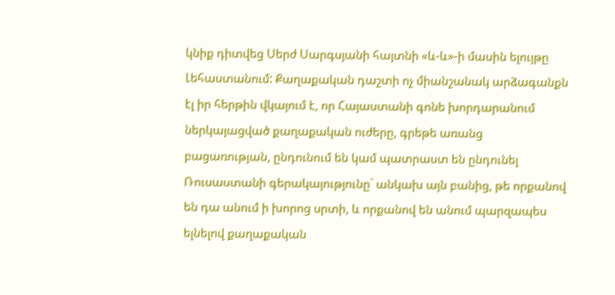կնիք դիտվեց Սերժ Սարգսյանի հայտնի «և-և»-ի մասին ելույթը Լեհաստանում: Քաղաքական դաշտի ոչ միանշանակ արձագանքն էլ իր հերթին վկայում է, որ Հայաստանի գոնե խորդարանում ներկայացված քաղաքական ուժերը, գրեթե առանց բացառության, ընդունում են կամ պատրաստ են ընդունել Ռուսաստանի գերակայությունը` անկախ այն բանից, թե որքանով են դա անում ի խորոց սրտի, և որքանով են անում պարզապես ելնելով քաղաքական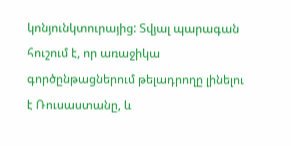կոնյունկտուրայից: Տվյալ պարագան հուշում է, որ առաջիկա գործընթացներում թելադրողը լինելու է Ռուսաստանը, և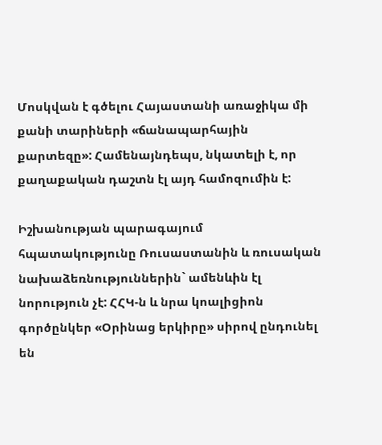Մոսկվան է գծելու Հայաստանի առաջիկա մի քանի տարիների «ճանապարհային քարտեզը»: Համենայնդեպս, նկատելի է, որ քաղաքական դաշտն էլ այդ համոզումին է:

Իշխանության պարագայում հպատակությունը Ռուսաստանին և ռուսական նախաձեռնություններին` ամենևին էլ նորություն չէ: ՀՀԿ-ն և նրա կոալիցիոն գործընկեր «Օրինաց երկիրը» սիրով ընդունել են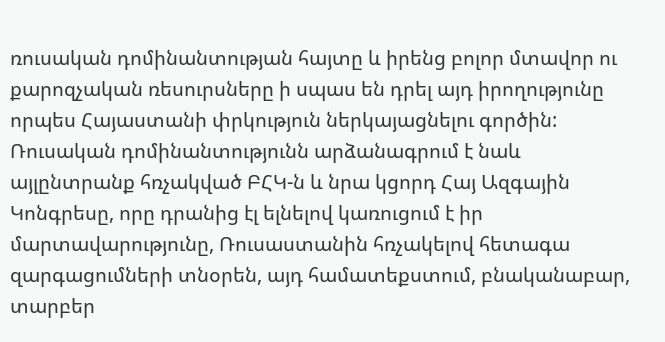ռուսական դոմինանտության հայտը և իրենց բոլոր մտավոր ու քարոզչական ռեսուրսները ի սպաս են դրել այդ իրողությունը որպես Հայաստանի փրկություն ներկայացնելու գործին: Ռուսական դոմինանտությունն արձանագրում է նաև այլընտրանք հռչակված ԲՀԿ-ն և նրա կցորդ Հայ Ազգային Կոնգրեսը, որը դրանից էլ ելնելով կառուցում է իր մարտավարությունը, Ռուսաստանին հռչակելով հետագա զարգացումների տնօրեն, այդ համատեքստում, բնականաբար, տարբեր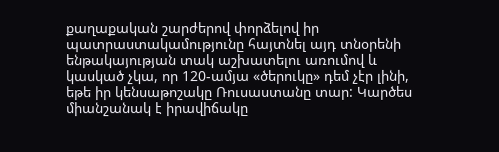քաղաքական շարժերով փորձելով իր պատրաստակամությունը հայտնել այդ տնօրենի ենթակայության տակ աշխատելու առումով և կասկած չկա, որ 120-ամյա «ծերուկը» դեմ չէր լինի, եթե իր կենսաթոշակը Ռուսաստանը տար: Կարծես միանշանակ է իրավիճակը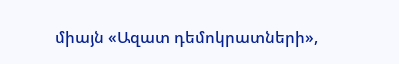միայն «Ազատ դեմոկրատների»,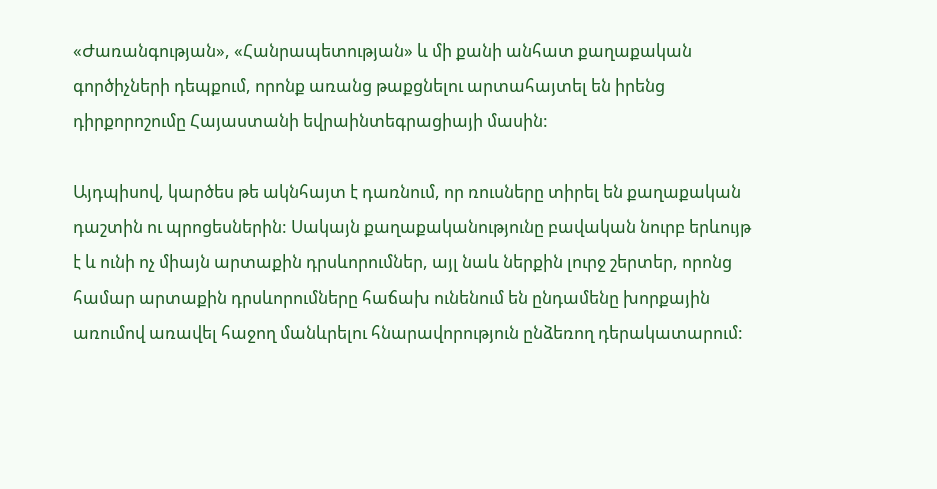«Ժառանգության», «Հանրապետության» և մի քանի անհատ քաղաքական գործիչների դեպքում, որոնք առանց թաքցնելու արտահայտել են իրենց դիրքորոշումը Հայաստանի եվրաինտեգրացիայի մասին:

Այդպիսով, կարծես թե ակնհայտ է դառնում, որ ռուսները տիրել են քաղաքական դաշտին ու պրոցեսներին: Սակայն քաղաքականությունը բավական նուրբ երևույթ է և ունի ոչ միայն արտաքին դրսևորումներ, այլ նաև ներքին լուրջ շերտեր, որոնց համար արտաքին դրսևորումները հաճախ ունենում են ընդամենը խորքային առումով առավել հաջող մանևրելու հնարավորություն ընձեռող դերակատարում: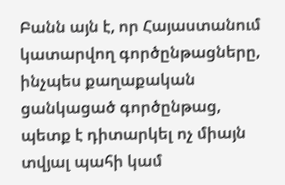Բանն այն է, որ Հայաստանում կատարվող գործընթացները, ինչպես քաղաքական ցանկացած գործընթաց, պետք է դիտարկել ոչ միայն տվյալ պահի կամ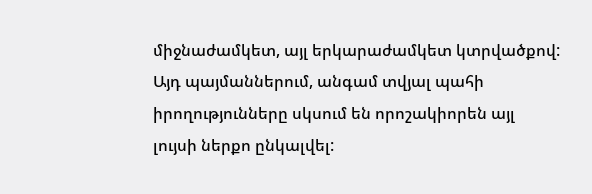միջնաժամկետ, այլ երկարաժամկետ կտրվածքով: Այդ պայմաններում, անգամ տվյալ պահի իրողությունները սկսում են որոշակիորեն այլ լույսի ներքո ընկալվել: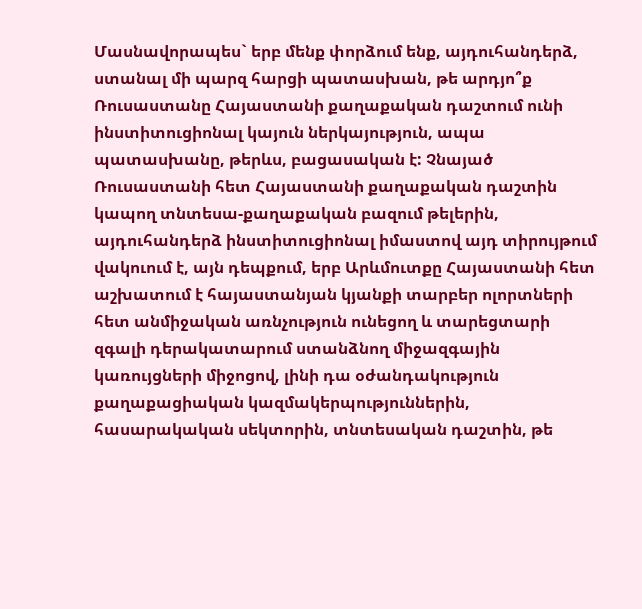Մասնավորապես` երբ մենք փորձում ենք, այդուհանդերձ, ստանալ մի պարզ հարցի պատասխան, թե արդյո՞ք Ռուսաստանը Հայաստանի քաղաքական դաշտում ունի ինստիտուցիոնալ կայուն ներկայություն, ապա պատասխանը, թերևս, բացասական է: Չնայած Ռուսաստանի հետ Հայաստանի քաղաքական դաշտին կապող տնտեսա-քաղաքական բազում թելերին, այդուհանդերձ ինստիտուցիոնալ իմաստով այդ տիրույթում վակուում է, այն դեպքում, երբ Արևմուտքը Հայաստանի հետ աշխատում է հայաստանյան կյանքի տարբեր ոլորտների հետ անմիջական առնչություն ունեցող և տարեցտարի զգալի դերակատարում ստանձնող միջազգային կառույցների միջոցով, լինի դա օժանդակություն քաղաքացիական կազմակերպություններին, հասարակական սեկտորին, տնտեսական դաշտին, թե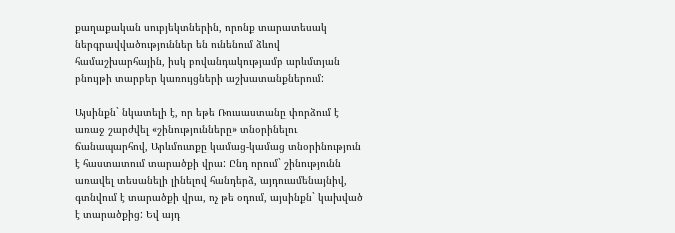քաղաքական սուբյեկտներին, որոնք տարատեսակ ներգրավվածություններ են ունենում ձևով համաշխարհային, իսկ բովանդակությամբ արևմտյան բնույթի տարբեր կառույցների աշխատանքներում:

Այսինքն` նկատելի է, որ եթե Ռուսաստանը փորձում է առաջ շարժվել «շինությունները» տնօրինելու ճանապարհով, Արևմուտքը կամաց-կամաց տնօրինություն է հաստատում տարածքի վրա: Ընդ որում` շինությունն առավել տեսանելի լինելով հանդերձ, այդուամենայնիվ, գտնվում է տարածքի վրա, ոչ թե օդում, այսինքն` կախված է տարածքից: Եվ այդ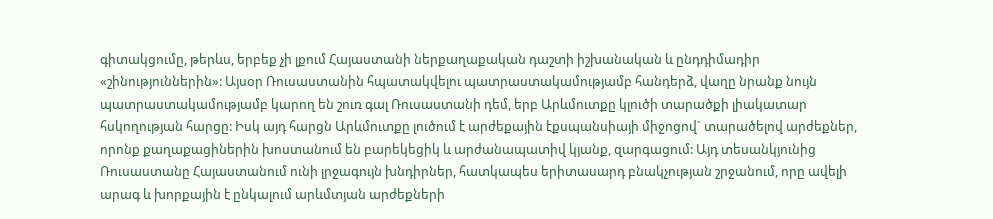գիտակցումը, թերևս, երբեք չի լքում Հայաստանի ներքաղաքական դաշտի իշխանական և ընդդիմադիր «շինություններին»: Այսօր Ռուսաստանին հպատակվելու պատրաստակամությամբ հանդերձ, վաղը նրանք նույն պատրաստակամությամբ կարող են շուռ գալ Ռուսաստանի դեմ, երբ Արևմուտքը կլուծի տարածքի լիակատար հսկողության հարցը: Իսկ այդ հարցն Արևմուտքը լուծում է արժեքային էքսպանսիայի միջոցով` տարածելով արժեքներ, որոնք քաղաքացիներին խոստանում են բարեկեցիկ և արժանապատիվ կյանք, զարգացում: Այդ տեսանկյունից Ռուսաստանը Հայաստանում ունի լրջագույն խնդիրներ, հատկապես երիտասարդ բնակչության շրջանում, որը ավելի արագ և խորքային է ընկալում արևմտյան արժեքների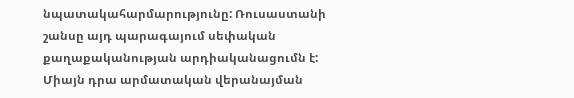նպատակահարմարությունը: Ռուսաստանի շանսը այդ պարագայում սեփական քաղաքականության արդիականացումն է: Միայն դրա արմատական վերանայման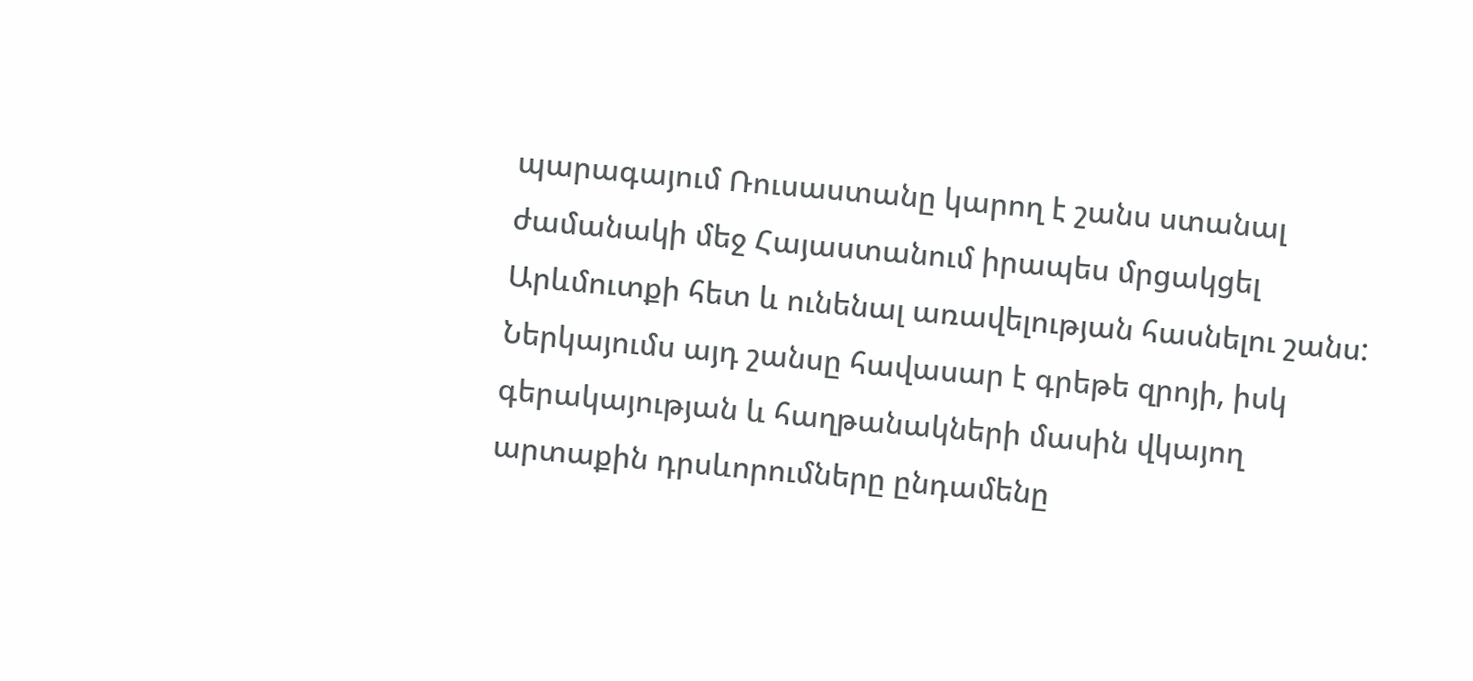պարագայում Ռուսաստանը կարող է շանս ստանալ ժամանակի մեջ Հայաստանում իրապես մրցակցել Արևմուտքի հետ և ունենալ առավելության հասնելու շանս: Ներկայումս այդ շանսը հավասար է գրեթե զրոյի, իսկ գերակայության և հաղթանակների մասին վկայող արտաքին դրսևորումները ընդամենը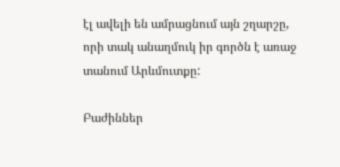էլ ավելի են ամրացնում այն շղարշը, որի տակ անաղմուկ իր գործն է առաջ տանում Արևմուտքը:

Բաժիններ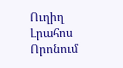Ուղիղ
Լրահոս
Որոնում